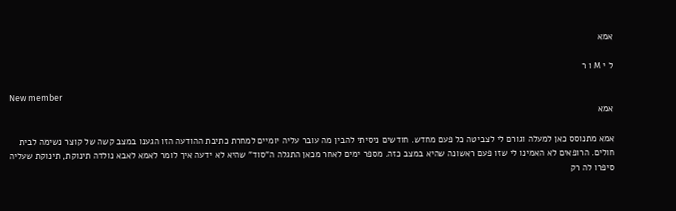אמא

ל י M ו ר

New member
אמא

אמא מתנוסס כאן למעלה וגורם לי לצביטה כל פעם מחדש. חודשים ניסיתי להבין מה עובר עליה יומיים למחרת כתיבת ההודעה הזו הגענו במצב קשה של קוצר נשימה לבית חולים. הרופאים לא האמינו לי שזו פעם ראשונה שהיא במצב כזה. מספר ימים לאחר מכאן התגלה ה"סוד" שהיא לא ידעה איך לומר לאמא לאבא נולדה תינוקת, תינוקת שעליה סיפרו לה רק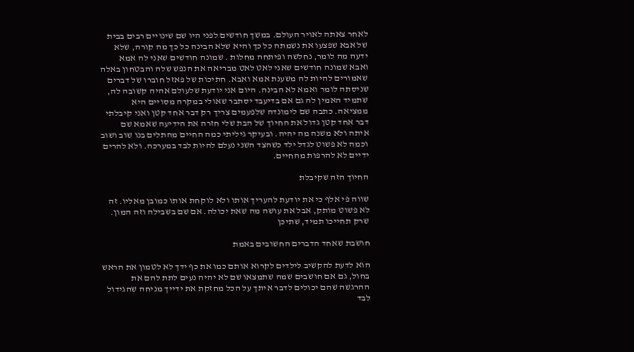לאחר צאתה לאויר העולם. במשך חודשים לפני היו שם שינויים רבים בבית של אבא שפצעו את נשמתה כל כך והיא שלא הבינה כל כך מה קורה, שלא ידעה מה לומר, נחלשה ופיתחה מחלות . שמונה חודשים שאני לה אמא ואבא שמונה חודשים שאני לאט לאט מבריאה את הנפש שלה והבטחון באלה שאמורים להיות לה משענת אמא ואבא. חתיכות של פאזל חוברו של דברים שניסתה לומר ואמא לא הבינה. היום אני יודעת שלעולם אהיה קשובה לה, שתמיד האמין לה גם אם בדיעבד יסתבר שאולי במקרה מסויים היא ממציאה. כתבה שם לימונדה שלפעמים צריך רק דבר אחד קטן ואני קיבלתי דבר אחד קטן גדול את החיוך של הבת שלי חזרה את הידיעה שאמא שם איתה ולא משנה מה יהיה. ובעיקר גיליתי כמה החיים מהתלים בנו שוב ושוב וכמה לא פשוט לגדל ילד כשהצד השני נעלם להיות לבד במערכה. ולא להרים ידיים לא להרפות מהחיים.

החיוך הזה שקיבלת

שווה פי אלף כי את יודעת להעריך אותו ולא לוקחת אותו כמובן מאליו. זה לא פשוט מותק, אבל את עושה מה שאת יכולה. אם שם בשבילה וזה המון. שרק תחייכו תמיד, שתיכן

חושבת שאחד הדברים החשובים באמת

הוא לדעת להקשיב לילדים לקרוא אותם כמו את כף ידך לא לטמון את הראש בחול, גם אם חושבים שמה שתמצאו שם לא יהיה נעים לתת להם את ההרגשה שהם יכולים לדבר איתך על הכל מחזקת את ידייך מניחה שהגידול לבד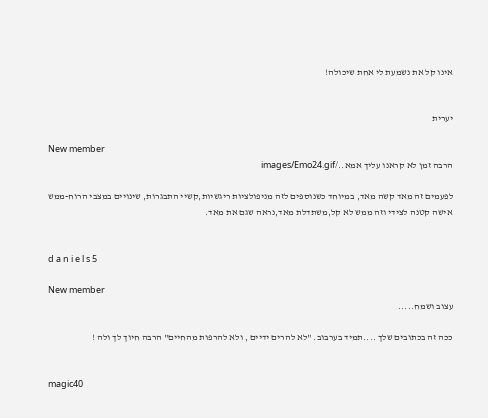אינו קל את נשמעת לי אחת שיכולה!


יערית

New member
הרבה זמן לא קראנו עליך אמא../images/Emo24.gif

לפעמים זה מאד קשה מאד, במיוחד כשנוספים לזה מניפולציות ריגשיות,קשיי התבגרות, שינויים במצבי הרוח-ממש אישה קטנה לצידי וזה ממש לא קל,משתדלת מאד,נראה שגם את מאד.


d a n i e l s 5

New member
עצוב ושמח.....

ככה זה בכתובים שלך ....תמיד בערבוב. "לא להרים ידיים , ולא להרפות מהחיים" הרבה חיוך לך ולה !


magic40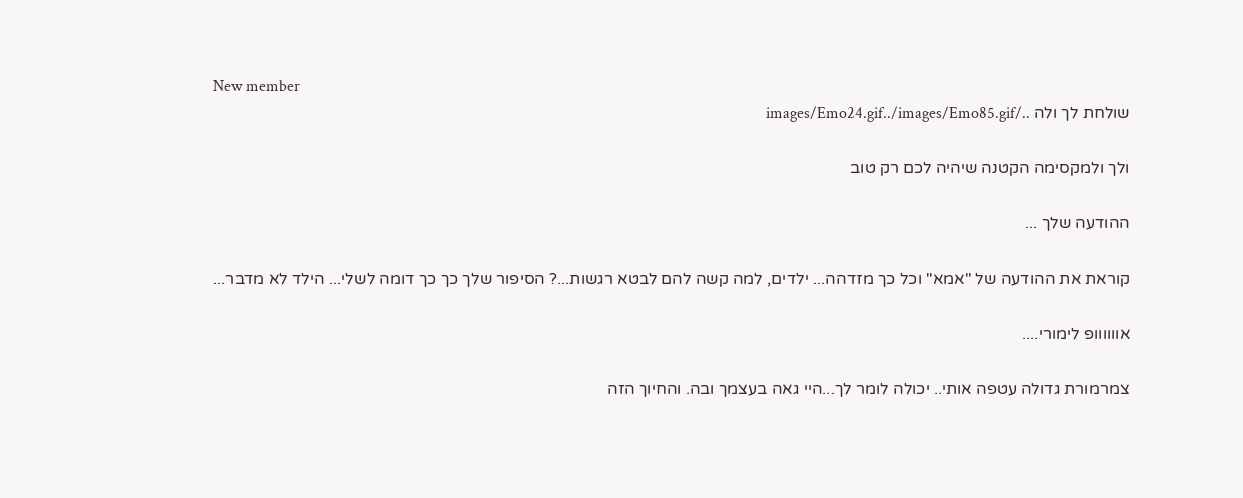New member
שולחת לך ולה ../images/Emo24.gif../images/Emo85.gif

ולך ולמקסימה הקטנה שיהיה לכם רק טוב

ההודעה שלך ...

קוראת את ההודעה של "אמא" וכל כך מזדהה... ילדים, למה קשה להם לבטא רגשות...? הסיפור שלך כך כך דומה לשלי... הילד לא מדבר...

אוווווופ לימורי....

צמרמורת גדולה עטפה אותי.. יכולה לומר לך...היי גאה בעצמך ובה. והחיוך הזה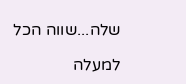שלה...שווה הכל

למעלה